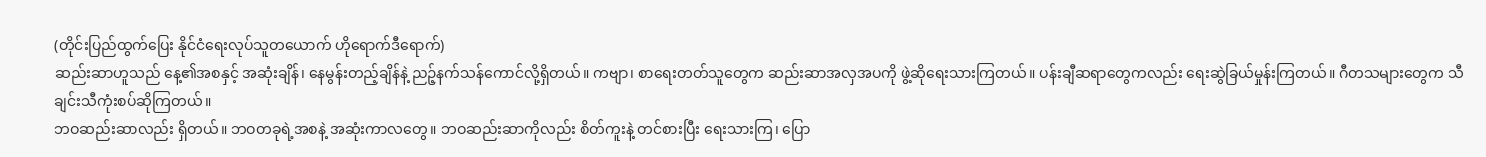(တိုင်းပြည်ထွက်ပြေး နိုင်ငံရေးလုပ်သူတယောက် ဟိုရောက်ဒီရောက်)
ဆည်းဆာဟူသည် နေ့၏အစနှင့် အဆုံးချိန်၊ နေမွန်းတည့်ချိန်နဲ့ ညဉ့်နက်သန်ကောင်လို့ရှိတယ်။ ကဗျာ၊ စာရေးတတ်သူတွေက ဆည်းဆာအလှအပကို ဖွဲ့ဆိုရေးသားကြတယ်။ ပန်းချီဆရာတွေကလည်း ရေးဆွဲခြယ်မှုန်းကြတယ်။ ဂီတသများတွေက သီချင်းသီကုံးစပ်ဆိုကြတယ်။
ဘဝဆည်းဆာလည်း ရှိတယ်။ ဘဝတခုရဲ့အစနဲ့ အဆုံးကာလတွေ။ ဘဝဆည်းဆာကိုလည်း စိတ်ကူးနဲ့ တင်စားပြီး ရေးသားကြ၊ ပြော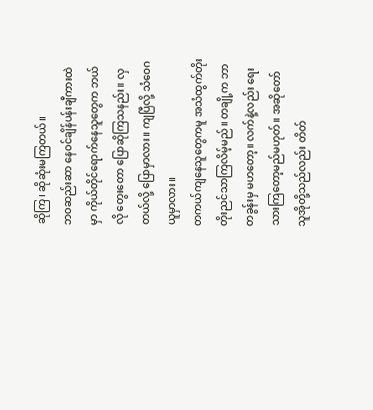ဆိုကြ၊ ဆိုဆုံးမကြတယ်။
ဘဝဆည်းဆာ နေဝင်ချိန်ပန်းချီကားထဲမှာ ကိုယ်တိုင်ရောက်နေသူတွေက ဘယ်လို တွေးတော ပြောဆိုကြသနည်း။ လှတယ်လို့ ပြောမှာလား။ ကျပြီလို့ သံဝေဂယူမှာလား။
တကယ်ကျနေသူတွေကမူ အသံထွက်တိုးတိုးညင်သာကြလိမ့်မည်။ တချို့က ဘာတခွန်းမှ မဟတော့။ လက်နဲ့လည်း ရေးသားကြတော့မည်မဟုတ်။ အဆိုတော် သူအိုတို့သည်လည်း တိတ်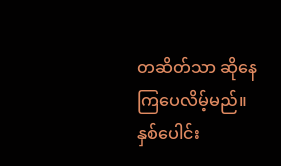တဆိတ်သာ ဆိုနေကြပေလိမ့်မည်။
နှစ်ပေါင်း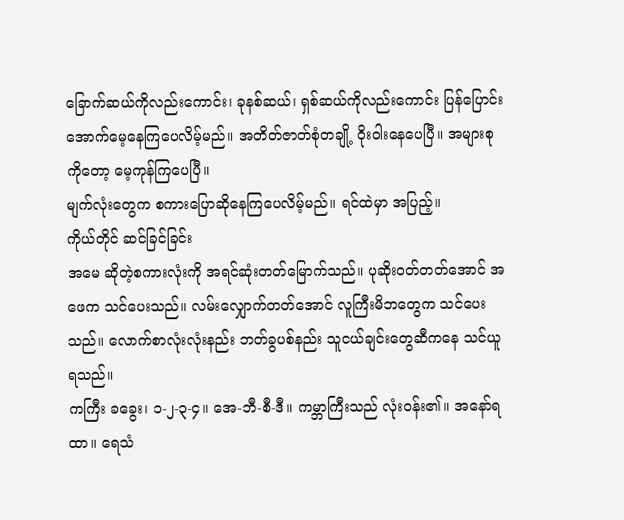ခြောက်ဆယ်ကိုလည်းကောင်း၊ ခုနစ်ဆယ်၊ ရှစ်ဆယ်ကိုလည်းကောင်း ပြန်ပြောင်း အောက်မေ့နေကြပေလိမ့်မည်။ အတိတ်ဇာတ်စုံတချို့ ဝိုးဝါးနေပေပြီ။ အများစုကိုတော့ မေ့ကုန်ကြပေပြီ။
မျက်လုံးတွေက စကားပြောဆိုနေကြပေလိမ့်မည်။ ရင်ထဲမှာ အပြည့်။
ကိုယ်တိုင် ဆင်ခြင်ခြင်း
အမေ ဆိုတဲ့စကားလုံးကို အရင်ဆုံးတတ်မြောက်သည်။ ပုဆိုးဝတ်တတ်အောင် အဖေက သင်ပေးသည်။ လမ်းလျှောက်တတ်အောင် လူကြီးမိဘတွေက သင်ပေးသည်။ လောက်စာလုံးလုံးနည်း ဘတ်ခွပစ်နည်း သူငယ်ချင်းတွေဆီကနေ သင်ယူရသည်။
ကကြီး ခခွေး၊ ၁-၂-၃-၄။ အေ-ဘီ-စီ-ဒီ။ ကမ္ဘာကြီးသည် လုံးဝန်း၏။ အနော်ရထာ။ ရေသံ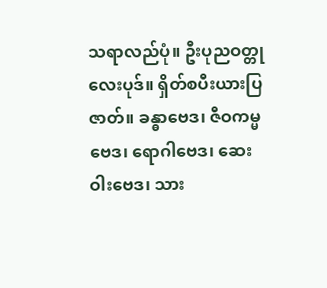သရာလည်ပုံ။ ဦးပုညဝတ္တုလေးပုဒ်။ ရှိတ်စပီးယားပြဇာတ်။ ခန္ဓာဗေဒ၊ ဇီဝကမ္မဗေဒ၊ ရောဂါဗေဒ၊ ဆေးဝါးဗေဒ၊ သား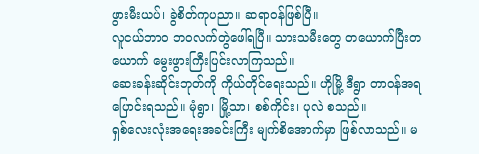ဖွားမီးယပ်၊ ခွဲစိတ်ကုပညာ။ ဆရာဝန်ဖြစ်ပြီ။
လူငယ်ဘာဝ ဘဝလက်တွဲဖေါ်ရပြီ။ သားသမီးတွေ တယောက်ပြီးတယောက် မွေးဖွားကြီးပြင်းလာကြသည်။
ဆေးခန်းဆိုင်းဘုတ်ကို ကိုယ်တိုင်ရေးသည်။ ဟိုမြို့ ဒီရွာ တာဝန်အရပြောင်းရသည်။ မုံရွာ၊ မြို့သာ၊ စစ်ကိုင်း၊ ပုလဲ စသည်။
ရှစ်လေးလုံးအရေးအခင်းကြီး မျက်စိအောက်မှာ ဖြစ်လာသည်။ မ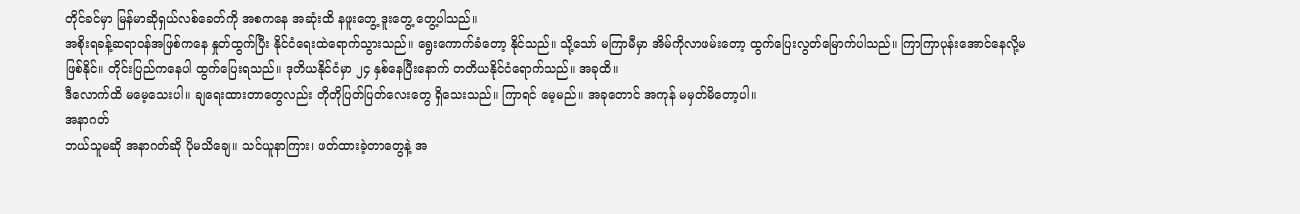တိုင်ခင်မှာ မြန်မာဆိုရှယ်လစ်ခေတ်ကို အစကနေ အဆုံးထိ နဖူးတွေ့ ဒူးတွေ့ တွေ့ပါသည်။
အစိုးရခန့်ဆရာဝန်အဖြစ်ကနေ နှုတ်ထွက်ပြီး နိုင်ငံရေးထဲရောက်သွားသည်။ ရွေးကောက်ခံတော့ နိုင်သည်။ သို့သော် မကြာမီမှာ အိမ်ကိုလာဖမ်းတော့ ထွက်ပြေးလွတ်မြောက်ပါသည်။ ကြာကြာပုန်းအောင်နေလို့မဖြစ်နိုင်။ တိုင်းပြည်ကနေပါ ထွက်ပြေးရသည်။ ဒုတိယနိုင်ငံမှာ ၂၄ နှစ်နေပြီးနောက် တတိယနိုင်ငံရောက်သည်။ အခုထိ။
ဒီလောက်ထိ မမေ့သေးပါ။ ချရေးထားတာတွေလည်း တိုတိုပြတ်ပြတ်လေးတွေ ရှိသေးသည်။ ကြာရင် မေ့မည်။ အခုတောင် အကုန် မမှတ်မိတော့ပါ။
အနာဂတ်
ဘယ်သူမဆို အနာဂတ်ဆို ပိုမသိချေ။ သင်ယူနာကြား၊ ဖတ်ထားခဲ့တာတွေနဲ့ အ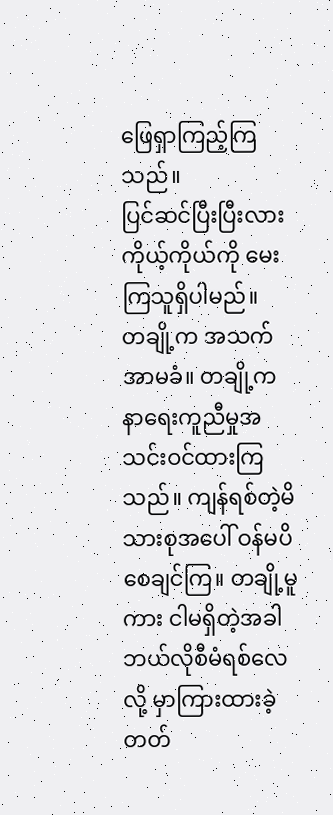ဖြေရှာကြည့်ကြသည်။
ပြင်ဆင်ပြီးပြီးလား ကိုယ့်ကိုယ်ကို မေးကြသူရှိပါမည်။
တချို့က အသက်အာမခံ။ တချို့က နာရေးကူညီမှုအသင်းဝင်ထားကြသည်။ ကျန်ရစ်တဲ့မိသားစုအပေါ် ဝန်မပိစေချင်ကြ။ တချို့မူကား ငါမရှိတဲ့အခါ ဘယ်လိုစီမံရစ်လေလို့ မှာကြားထားခဲ့တတ်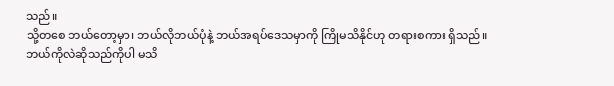သည်။
သို့တစေ ဘယ်တော့မှာ၊ ဘယ်လိုဘယ်ပုံနဲ့ ဘယ်အရပ်ဒေသမှာကို ကြိုမသိနိုင်ဟု တရားစကား ရှိသည်။ ဘယ်ကိုလဲဆိုသည်ကိုပါ မသိ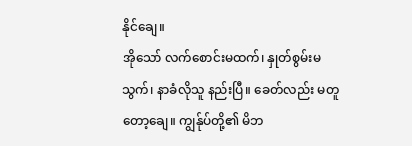နိုင်ချေ။
အိုသော် လက်စောင်းမထက်၊ နှုတ်စွမ်းမသွက်၊ နာခံလိုသူ နည်းပြီ။ ခေတ်လည်း မတူတော့ချေ။ ကျွန်ုပ်တို့၏ မိဘ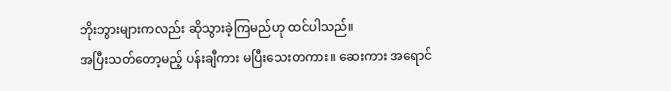ဘိုးဘွားများကလည်း ဆိုသွားခဲ့ကြမည်ဟု ထင်ပါသည်။
အပြီးသတ်တော့မည့် ပန်းချီကား မပြီးသေးတကား။ ဆေးကား အရောင်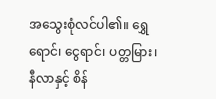အသွေးစုံလင်ပါ၏။ ရွှေရောင်၊ ငွေရာင်၊ ပတ္တမြား၊ နီလာနှင့် စိန်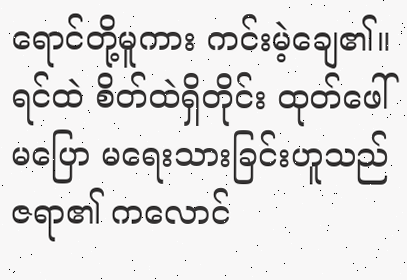ရောင်တို့မူကား ကင်းမဲ့ချေ၏။
ရင်ထဲ စိတ်ထဲရှိတိုင်း ထုတ်ဖေါ် မပြော မရေးသားခြင်းဟူသည် ဇရာ၏ ကလောင်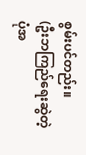စွမ်းပင်တည်း။
(ဦးဘကြည်ရေးဆွဲတဲ့ပုံအ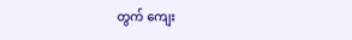တွက် ကျေး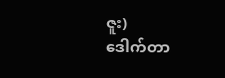ဇူး)
ဒေါက်တာ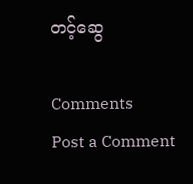တင့်ဆွေ

Comments
Post a Comment